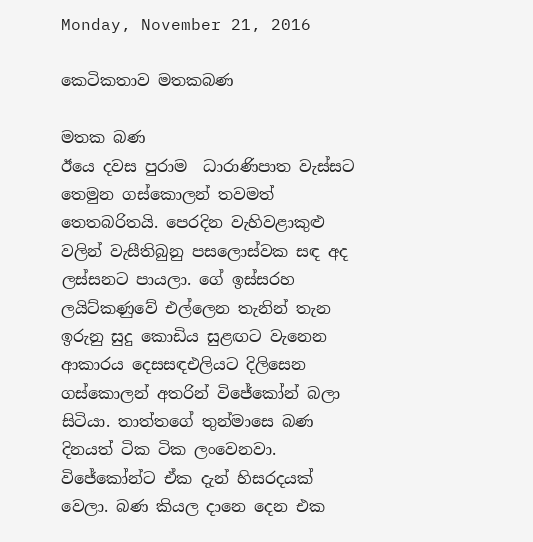Monday, November 21, 2016

කෙටිකතාව මතකබණ

මතක බණ
ඊයෙ දවස පුරාම  ධාරාණිපාත වැස්සට තෙමුන ගස්කොලන් තවමත් තෙතබරිතයි. පෙරදින වැහිවළාකුළු වලින් වැසීතිබුනු පසලොස්වක සඳ අද ලස්සනට පායලා. ගේ ඉස්සරහ ලයිට්කණුවේ එල්ලෙන තැනින් තැන ඉරුනු සුදු කොඩිය සුළඟට වැනෙන ආකාරය දෙසසඳඑලියට දිලිසෙන ගස්කොලන් අතරින් විජේකෝන් බලා සිටියා. තාත්තගේ තුන්මාසෙ බණ දිනයත් ටික ටික ලංවෙනවා. විජේකෝන්ට ඒක දැන් හිසරදයක් වෙලා. බණ කියල දානෙ දෙන එක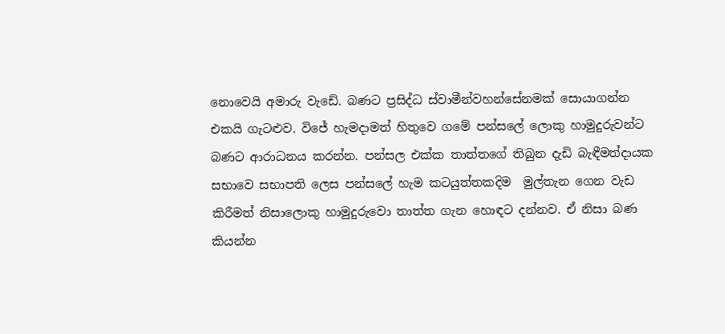නොවෙයි අමාරු වැඩේ. බණට ප්‍රසිද්ධ ස්වාමීන්වහන්සේනමක් සොයාගන්න එකයි ගැටළුව. විජේ හැමදාමත් හිතුවෙ ගමේ පන්සලේ ලොකු හාමුදුරුවන්ට බණට ආරාධනය කරන්න. පන්සල එක්ක තාත්තගේ තිබුන දැඩි බැඳීමත්දායක සභාවෙ සභාපති ලෙස පන්සලේ හැම කටයුත්තකදිම  මුල්තැන ගෙන වැඩ කිරීමත් නිසාලොකු හාමුදුරුවො තාත්ත ගැන හොඳට දන්නව. ඒ නිසා බණ කියන්න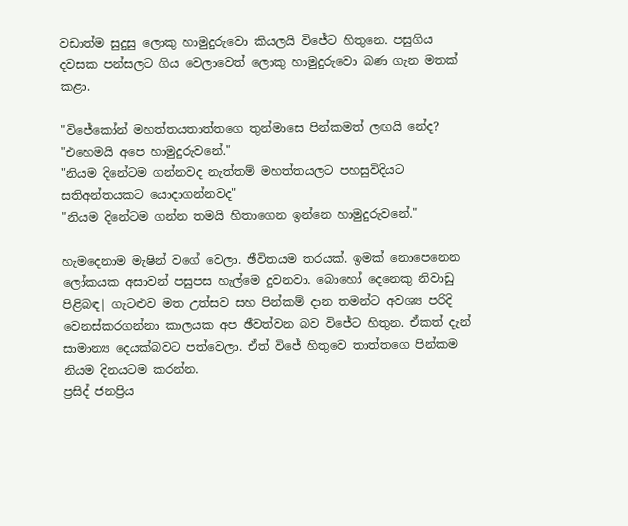වඩාත්ම සුදුසු ලොකු හාමුදුරුවො කියලයි විජේට හිතුනෙ. පසුගිය දවසක පන්සලට ගිය වෙලාවෙත් ලොකු හාමුදුරුවො බණ ගැන මතක් කළා.

"විජේකෝන් මහත්තයතාත්තගෙ තුන්මාසෙ පින්කමත් ලඟයි නේද?
"එහෙමයි අපෙ හාමුදුරුවනේ."
"නියම දිනේටම ගන්නවද නැත්තම් මහත්තයලට පහසුවිදියට සතිඅන්තයකට යොදාගන්නවද"
"නියම දිනේටම ගන්න තමයි හිතාගෙන ඉන්නෙ හාමුදුරුවනේ."

හැමදෙනාම මැෂින් වගේ වෙලා. ඡීවිතයම තරයක්. ඉමක් නොපෙනෙන ලෝකයක අසාවන් පසුපස හැල්මෙ දුවනවා. බොහෝ දෙනෙකු නිවාඩු පිළිබඳ| ගැටළුව මත උත්සව සහ පින්කම් දාන තමන්ට අවශ්‍ය පරිදි වෙනස්කරගන්නා කාලයක අප ඡීවත්වන බව විජේට හිතුන. ඒකත් දැන් සාමාන්‍ය දෙයක්බවට පත්වෙලා. ඒත් විජේ හිතුවෙ තාත්තගෙ පින්කම නියම දිනයටම කරන්න.
ප්‍රසිද්‍ ජනප්‍රිය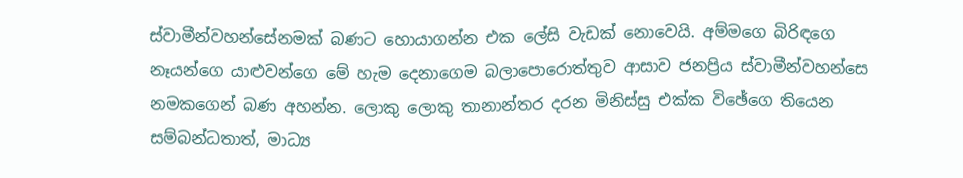ස්වාමීන්වහන්සේනමක් බණට හොයාගන්න එක ලේසි වැඩක් නොවෙයි. අම්මගෙ බිරිඳගෙ නෑයන්ගෙ යාළුවන්ගෙ මේ හැම දෙනාගෙම බලාපොරොත්තුව ආසාව ජනප්‍රිය ස්වාමීන්වහන්සෙ නමකගෙන් බණ අහන්න. ලොකු ලොකු තානාන්තර දරන මිනිස්සු එක්ක විඡේගෙ තියෙන සම්බන්ධතාත්, මාධ්‍ය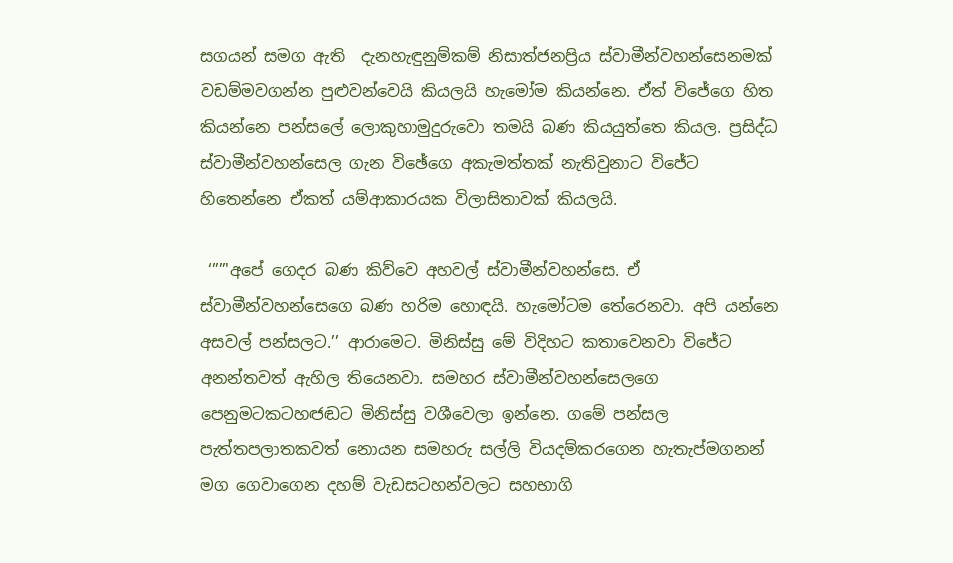සගයන් සමග ඇති  දැනහැඳුනුම්කම් නිසාත්ජනප්‍රිය ස්වාමීන්වහන්සෙනමක් වඩම්මවගන්න පුළුවන්වෙයි කියලයි හැමෝම කියන්නෙ. ඒත් විජේගෙ හිත කියන්නෙ පන්සලේ ලොකුහාමුදුරුවො තමයි බණ කියයුත්තෙ කියල. ප්‍රසිද්ධ ස්වාමීන්වහන්සෙල ගැන විඡේගෙ අකැමත්තක් නැතිවුනාට විජේට හිතෙන්නෙ ඒකත් යම්ආකාරයක විලාසිතාවක් කියලයි.

 ‘””'අපේ ගෙදර බණ කිව්වෙ අහවල් ස්වාමීන්වහන්සෙ. ඒ ස්වාමීන්වහන්සෙගෙ බණ හරිම හොඳයි. හැමෝටම තේරෙනවා. අපි යන්නෙ අසවල් පන්සලට.’’ ආරාමෙට. මිනිස්සු මේ විදිහට කතාවෙනවා විජේට අනන්තවත් ඇහිල තියෙනවා. සමහර ස්වාමීන්වහන්සෙලගෙ  පෙනුමටකටහඦඬට මිනිස්සු වශීවෙලා ඉන්නෙ. ගමේ පන්සල පැත්තපලාතකවත් නොයන සමහරු සල්ලි වියදම්කරගෙන හැතැප්මගනන් මග ගෙවාගෙන දහම් වැඩසටහන්වලට සහභාගි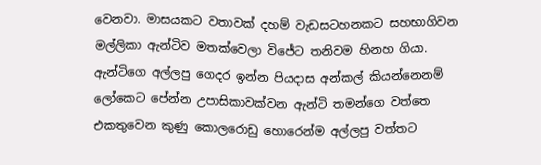වෙනවා. මාසයකට වතාවක් දහම් වැඩසටහනකට සහභාගිවන මල්ලිකා ඇන්ටිව මතක්වෙලා විජේට තනිවම හිනහ ගියා. ඇන්ටිගෙ අල්ලපු ගෙදර ඉන්න පියදාස අන්කල් කියන්නෙනම් ලෝකෙට පේන්න උපාසිකාවක්වන ඇන්ටි තමන්ගෙ වත්තෙ එකතුවෙන කුණු කොලරොඩු හොරෙන්ම අල්ලපු වත්තට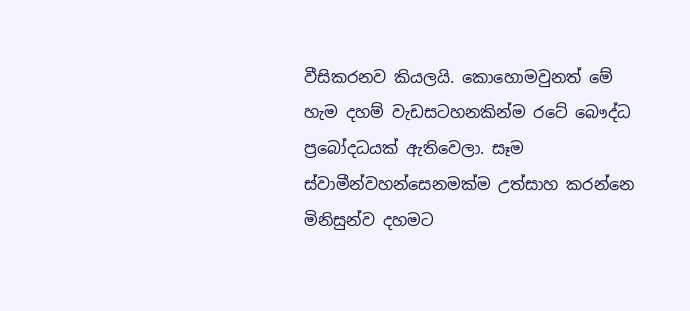වීසිකරනව කියලයි. කොහොමවුනත් මේ හැම දහම් වැඩසටහනකින්ම රටේ බෞද්ධ ප්‍රබෝදධයක් ඇතිවෙලා. සෑම ස්වාමීන්වහන්සෙනමක්ම උත්සාහ කරන්නෙ මිනිසුන්ව දහමට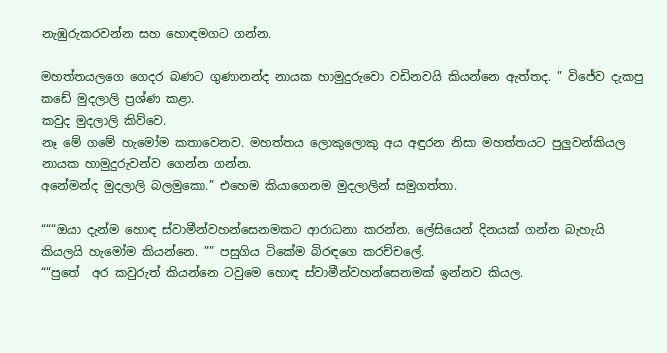නැඹුරුකරවන්න සහ හොඳමගට ගන්න.

මහත්තයලගෙ ගෙදර බණට ගුණානන්ද නායක හාමුදුරුවො වඩිනවයි කියන්නෙ ඇත්තද. ” විජේව දැකපු කඩේ මුදලාලි ප්‍රශ්ණ කළා.
කවුද මුදලාලි කිව්වෙ.
නෑ මේ ගමේ හැමෝම කතාවෙනව. මහත්තය ලොකුලොකු අය අඳුරන නිසා මහත්තයට පුලුවන්කියල නායක හාමුදුරුවන්ව ගෙන්න ගන්න.
අනේමන්ද මුදලාලි බලමුකො.” එහෙම කියාගෙනම මුදලාලින් සමුගත්තා.

“““ඔයා දැන්ම හොඳ ස්වාමීන්වහන්සෙනමකට ආරාධනා කරන්න. ලේසියෙන් දිනයක් ගන්න බැහැයි කියලයි හැමෝම කියන්නෙ. ”” පසුගිය ටිකේම බිරඳගෙ කරච්චලේ.
““පුතේ  අර කවුරුත් කියන්නෙ ටවුමෙ හොඳ ස්වාමීන්වහන්සෙනමක් ඉන්නව කියල.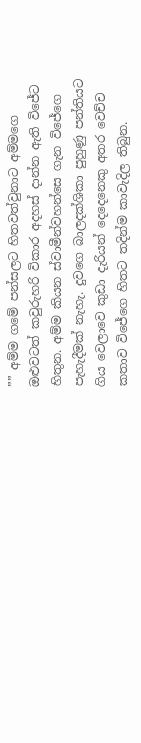”” අම්ම ගමේ පන්සලට හිතවත්වුනාට අම්මගෙ ඔළුවටත් කවුරුහරි විකාර අදහස් දාන්න ඇති විජේට හිතුන. අම්ම කියන ස්වාමීන්වහන්සෙ ගැන විජේගෙ පැහැදීමක් නැහැ. දුවගෙ බාලදක්ශිකා පුහුණු පන්තියට ගිය වෙලාවෙ කුඩා දැරියන් දෙදෙනෙකු අතර වෙච්ච කතාව විජේගෙ හිතට තදින්ම කාවැදිල තිබුන.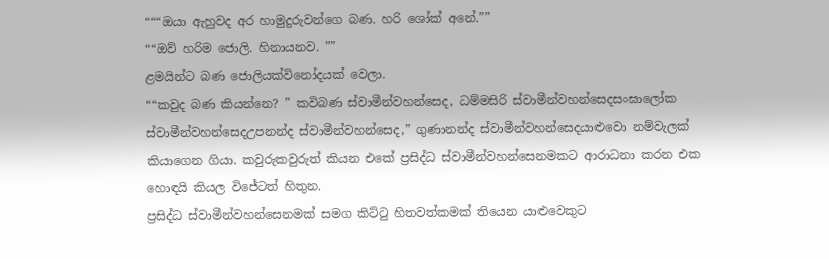“““ඔයා ඇහුවද අර හාමුදුරුවන්ගෙ බණ. හරි ශෝක් අනේ.””
““ඔව් හරිම ජොලි. හිනායනව. ””
ළමයින්ට බණ ජොලියක්විනෝදයක් වෙලා.
““කවුද බණ කියන්නෙ? ” කවිබණ ස්වාමීන්වහන්සෙද, ධම්මසිරි ස්වාමීන්වහන්සෙදසංඝාලෝක ස්වාමීන්වහන්සෙදඋපනන්ද ස්වාමීන්වහන්සෙද,” ගුණානන්ද ස්වාමීන්වහන්සෙදයාළුවො නම්වැලක් කියාගෙන ගියා. කවුරුකවුරුත් කියන එකේ ප්‍රසිද්ධ ස්වාමීන්වහන්සෙනමකට ආරාධනා කරන එක හොඳයි කියල විජේටත් හිතුන.
ප්‍රසිද්ධ ස්වාමීන්වහන්සෙනමක් සමග කිට්ටු හිතවත්කමක් තියෙන යාළුවෙකුට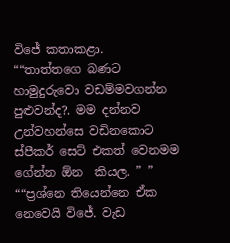විජේ කතාකළා.
““තාත්තගෙ බණට හාමුදුරුවො වඩම්මවගන්න පුළුවන්ද?. මම දන්නව උන්වහන්සෙ වඩිනකොට ස්පීකර් සෙට් එකත් වෙනමම ගේන්න ඕන  කියල. ” ”
““ප්‍රශ්නෙ තියෙන්නෙ ඒක නෙවෙයි විජේ. වැඩ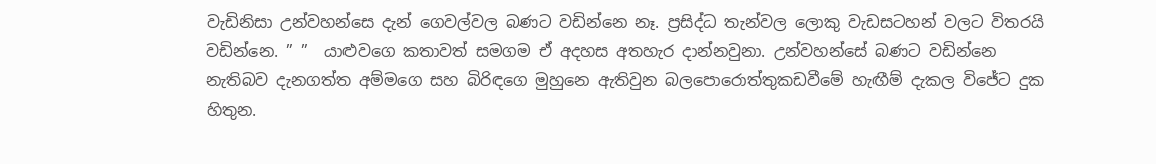වැඩිනිසා උන්වහන්සෙ දැන් ගෙවල්වල බණට වඩින්නෙ නෑ. ප්‍රසිද්ධ තැන්වල ලොකු වැඩසටහන් වලට විතරයි වඩින්නෙ. ” ”  යාළුවගෙ කතාවත් සමගම ඒ අදහස අතහැර දාන්නවුනා. උන්වහන්සේ බණට වඩින්නෙ නැතිබව දැනගත්ත අම්මගෙ සහ බිරිඳගෙ මුහුනෙ ඇතිවුන බලපොරොත්තුකඩවීමේ හැඟීම් දැකල විජේට දුක හිතුන.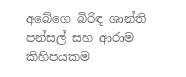අබේගෙ බිරිඳ ශාන්ති පන්සල් සහ ආරාම කිහිපයකම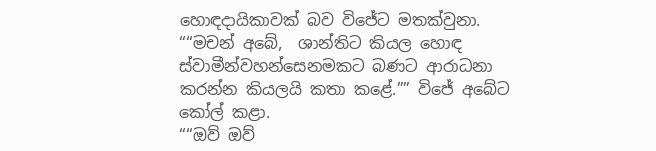හොඳදායිකාවක් බව විජේට මතක්වුනා.
““මචන් අබේ,  ශාන්තිට කියල හොඳ ස්වාමීන්වහන්සෙනමකට බණට ආරාධනා කරන්න කියලයි කතා කළේ.”” විජේ අබේට කෝල් කළා.
““ඔව් ඔව්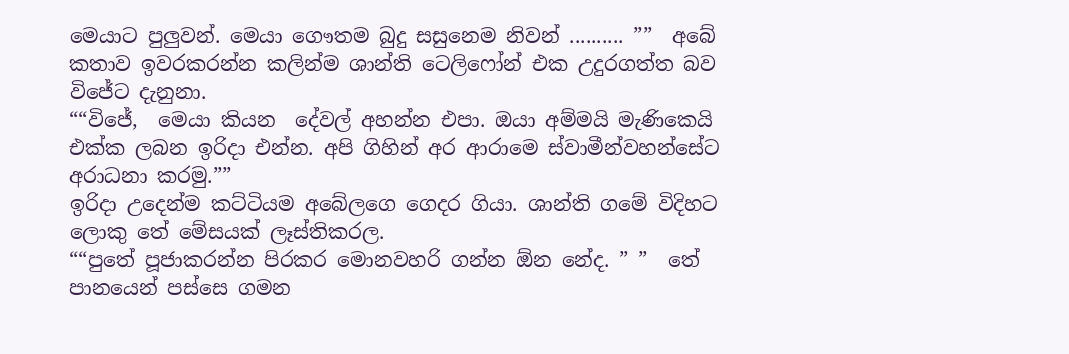මෙයාට පුලුවන්. මෙයා ගෞතම බුදු සසුනෙම නිවන් .......... ””  අබේ කතාව ඉවරකරන්න කලින්ම ශාන්ති ටෙලිෆෝන් එක උදුරගත්ත බව විජේට දැනුනා.
““විජේ,  මෙයා කියන  දේවල් අහන්න එපා. ඔයා අම්මයි මැණිකෙයි එක්ක ලබන ඉරිදා එන්න. අපි ගිහින් අර ආරාමෙ ස්වාමීන්වහන්සේට අරාධනා කරමු.””
ඉරිදා උදෙන්ම කට්ටියම අබේලගෙ ගෙදර ගියා. ශාන්ති ගමේ විදිහට ලොකු තේ මේසයක් ලෑස්තිකරල.
““පුතේ පූජාකරන්න පිරකර මොනවහරි ගන්න ඕන නේද. ” ”  තේ පානයෙන් පස්සෙ ගමන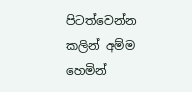පිටත්වෙන්න කලින් අම්ම හෙමින්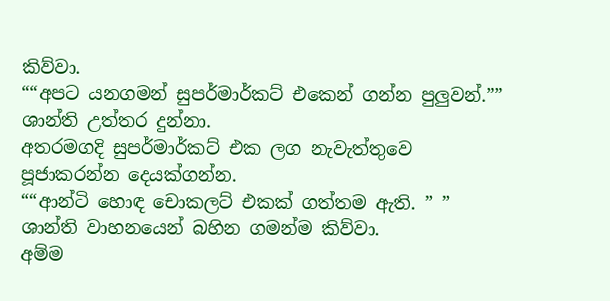කිව්වා.
““අපට යනගමන් සුපර්මාර්කට් එකෙන් ගන්න පුලුවන්.”” ශාන්ති උත්තර දුන්නා.
අතරමගදි සුපර්මාර්කට් එක ලග නැවැත්තුවෙ පූජාකරන්න දෙයක්ගන්න.
““ආන්ටි හොඳ චොකලට් එකක් ගත්තම ඇති. ” ” ශාන්ති වාහනයෙන් බහින ගමන්ම කිව්වා.
අම්ම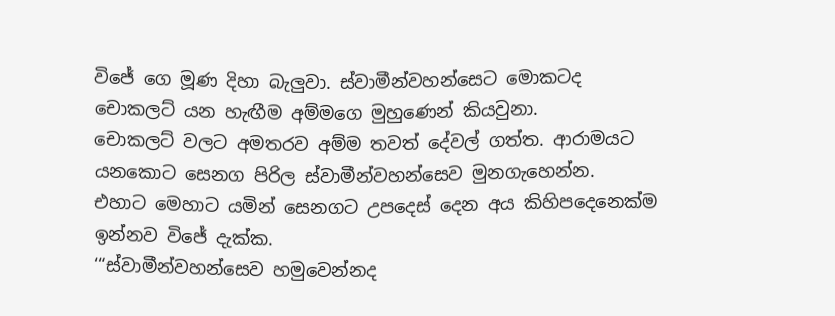විජේ ගෙ මූණ දිහා බැලුවා. ස්වාමීන්වහන්සෙට මොකටද චොකලට් යන හැඟීම අම්මගෙ මුහුණෙන් කියවුනා.
චොකලට් වලට අමතරව අම්ම තවත් දේවල් ගත්ත. ආරාමයට යනකොට සෙනග පිරිල ස්වාමීන්වහන්සෙව මුනගැහෙන්න.  එහාට මෙහාට යමින් සෙනගට උපදෙස් දෙන අය කිහිපදෙනෙක්ම ඉන්නව විජේ දැක්ක.
‘“ස්වාමීන්වහන්සෙව හමුවෙන්නද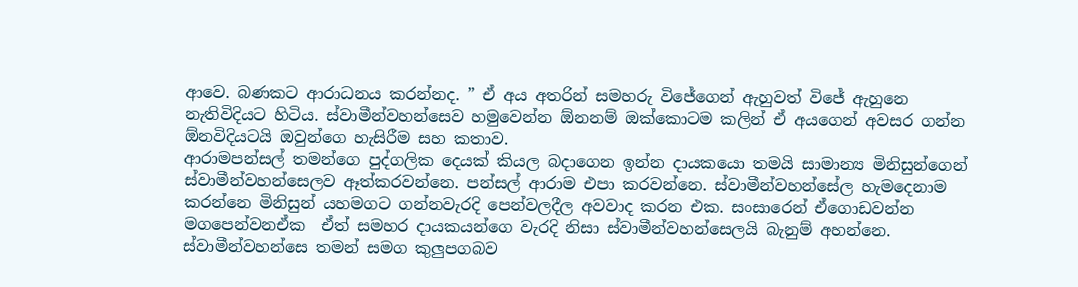ආවෙ. බණකට ආරාධනය කරන්නද. ” ඒ අය අතරින් සමහරු විජේගෙන් ඇහුවත් විජේ ඇහුනෙ නැතිවිදියට හිටිය. ස්වාමීන්වහන්සෙව හමුවෙන්න ඕනනම් ඔක්කොටම කලින් ඒ අයගෙන් අවසර ගන්න ඕනවිදියටයි ඔවුන්ගෙ හැසිරීම සහ කතාව.
ආරාමපන්සල් තමන්ගෙ පුද්ගලික දෙයක් කියල බදාගෙන ඉන්න දායකයො තමයි සාමාන්‍ය මිනිසුන්ගෙන් ස්වාමීන්වහන්සෙලව ඈත්කරවන්නෙ. පන්සල් ආරාම එපා කරවන්නෙ. ස්වාමීන්වහන්සේල හැමදෙනාම කරන්නෙ මිනිසුන් යහමගට ගන්නවැරදි පෙන්වලදීල අවවාද කරන එක. සංසාරෙන් ඒගොඩවන්න මගපෙන්වනඒක  ඒත් සමහර දායකයන්ගෙ වැරදි නිසා ස්වාමීන්වහන්සෙලයි බැනුම් අහන්නෙ. ස්වාමීන්වහන්සෙ තමන් සමග කුලුපගබව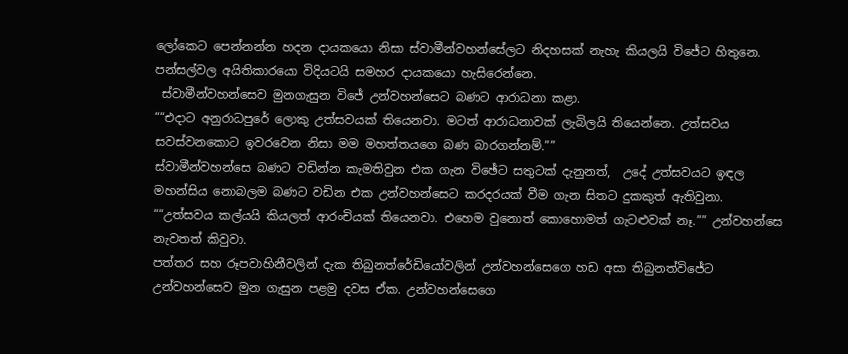ලෝකෙට පෙන්නන්න හදන දායකයො නිසා ස්වාමීන්වහන්සේලට නිදහසක් නැහැ කියලයි විජේට හිතුනෙ. පන්සල්වල අයිතිකාරයො විදියටයි සමහර දායකයො හැසිරෙන්නෙ.
 ස්වාමීන්වහන්සෙව මුනගැසුන විජේ උන්වහන්සෙට බණට ආරාධනා කළා.
““එදාට අනුරාධපුරේ ලොකු උත්සවයක් තියෙනවා. මටත් ආරාධනාවක් ලැබිලයි තියෙන්නෙ. උත්සවය සවස්වනකොට ඉවරවෙන නිසා මම මහත්තයගෙ බණ බාරගන්නම්.””
ස්වාමීන්වහන්සෙ බණට වඩින්න කැමතිවුන එක ගැන විඡේට සතුටක් දැනුනත්,  උදේ උත්සවයට ඉඳල මහන්සිය නොබලම බණට වඩින එක උන්වහන්සෙට කරදරයක් වීම ගැන සිතට දුකකුත් ඇතිවුනා.
““උත්සවය කල්යයි කියලත් ආරංචියක් තියෙනවා. එහෙම වුනොත් කොහොමත් ගැටළුවක් නෑ.”” උන්වහන්සෙ නැවතත් කිවුවා.
පත්තර සහ රූපවාහිනීවලින් දැක තිබුනත්රේඩියෝවලින් උන්වහන්සෙගෙ හඩ අසා තිබුනත්විජේට උන්වහන්සෙව මුන ගැසුන පළමු දවස ඒක. උන්වහන්සෙගෙ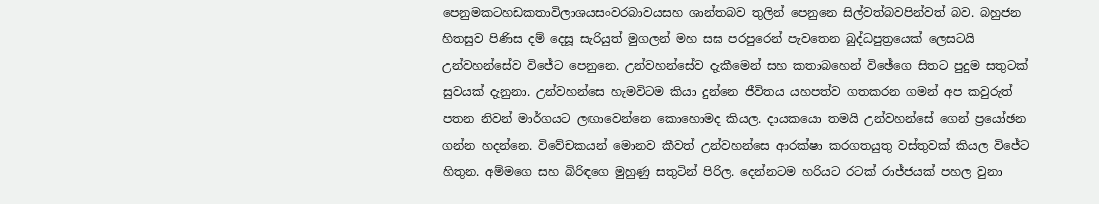පෙනුමකටහඩකතාවිලාශයසංවරබාවයසහ ශාන්තබව තුලින් පෙනුනෙ සිල්වත්බවපින්වත් බව. බහුජන හිතසුව පිණිස දම් දෙසූ සැරියුත් මුගලන් මහ සඝ පරපුරෙන් පැවතෙන බුද්ධපුත්‍රයෙක් ලෙසටයි උන්වහන්සේව විජේට පෙනුනෙ. උන්වහන්සේව දැකීමෙන් සහ කතාබහෙන් විඡේගෙ සිතට පුදුම සතුටක් සුවයක් දැනුනා. උන්වහන්සෙ හැමවිටම කියා දුන්නෙ ජීවිතය යහපත්ව ගතකරන ගමන් අප කවුරුත් පතන නිවන් මාර්ගයට ලඟාවෙන්නෙ කොහොමද කියල. දායකයො තමයි උන්වහන්සේ ගෙන් ප්‍රයෝඡන ගන්න හදන්නෙ. විවේචකයන් මොනව කීවත් උන්වහන්සෙ ආරක්ෂා කරගතයුතු වස්තුවක් කියල විජේට හිතුන. අම්මගෙ සහ බිරිඳගෙ මුහුණු සතුටින් පිරිල. දෙන්නටම හරියට රටක් රාජ්ජයක් පහල වුනා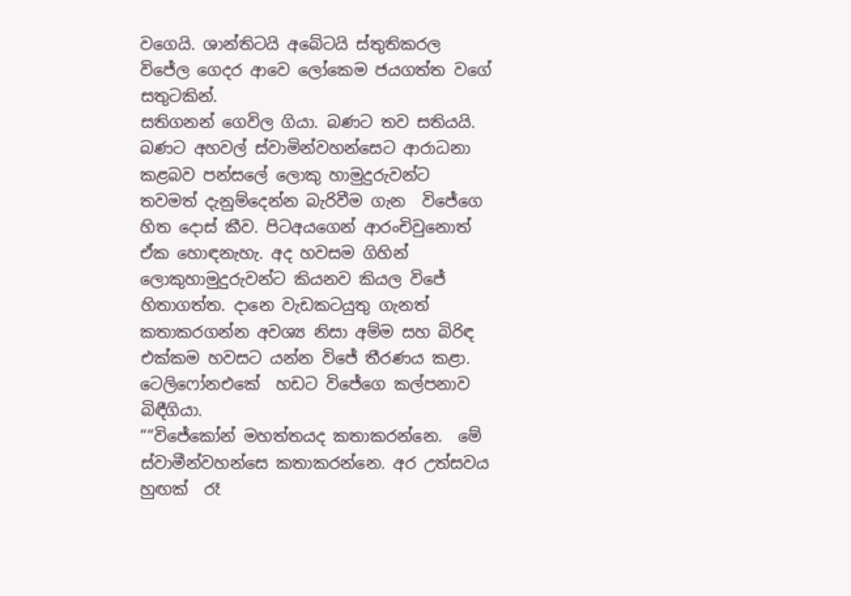වගෙයි. ශාන්තිටයි අබේටයි ස්තුතිකරල විජේල ගෙදර ආවෙ ලෝකෙම ජයගත්ත වගේ සතුටකින්.
සතිගනන් ගෙවිල ගියා. බණට තව සතියයි. බණට අහවල් ස්වාමින්වහන්සෙට ආරාධනා කළබව පන්සලේ ලොකු හාමුදුරුවන්ට තවමත් දැනුම්දෙන්න බැරිවීම ගැන  විජේගෙ හිත දොස් කීව. පිටඅයගෙන් ආරංචිවුනොත් ඒක හොඳනැහැ. අද හවසම ගිහින් ලොකුහාමුදුරුවන්ට කියනව කියල විජේ හිතාගත්ත. දානෙ වැඩකටයුතු ගැනත් කතාකරගන්න අවශ්‍ය නිසා අම්ම සහ බිරිඳ එක්කම හවසට යන්න විජේ තීරණය කළා.
ටෙලිෆෝනඑකේ  හඩට විජේගෙ කල්පනාව බිඳීගියා.
““විජේකෝන් මහත්තයද කතාකරන්නෙ.  මේ ස්වාමීන්වහන්සෙ කතාකරන්නෙ. අර උත්සවය හුඟක්  රෑ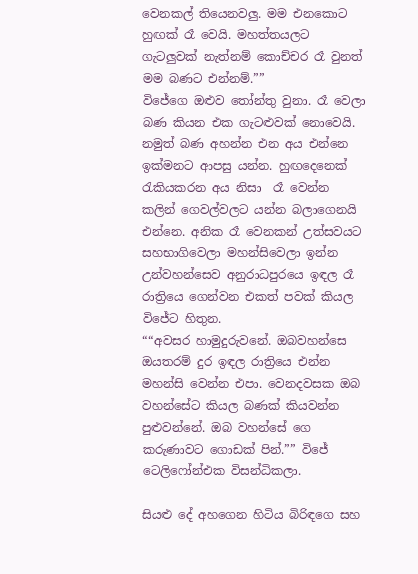වෙනකල් තියෙනවලු. මම එනකොට හුඟක් රෑ වෙයි. මහත්තයලට ගැටලුවක් නැත්නම් කොච්චර රෑ වුනත් මම බණට එන්නම්.””
විජේගෙ ඔළුව තෝන්තු වුනා. රෑ වෙලා බණ කියන එක ගැටළුවක් නොවෙයි. නමුත් බණ අහන්න එන අය එන්නෙ ඉක්මනට ආපසු යන්න. හුඟදෙනෙක්  රැකියකරන අය නිසා  රෑ වෙන්න කලින් ගෙවල්වලට යන්න බලාගෙනයි එන්නෙ. අනික රෑ වෙනකන් උත්සවයට සහභාගිවෙලා මහන්සිවෙලා ඉන්න උන්වහන්සෙව අනුරාධපුරයෙ ඉඳල රෑ රාත්‍රියෙ ගෙන්වන එකත් පවක් කියල විජේට හිතුන.
““අවසර හාමුදුරුවනේ. ඔබවහන්සෙ ඔයතරම් දුර ඉඳල රාත්‍රියෙ එන්න මහන්සි වෙන්න එපා. වෙනදවසක ඔබ වහන්සේට කියල බණක් කියවන්න පුළුවන්නේ. ඔබ වහන්සේ ගෙ කරුණාවට ගොඩක් පින්.”” විජේ ටෙලිෆෝන්එක විසන්ධිකලා.

සියළු දේ අහගෙන හිටිය බිරිඳගෙ සහ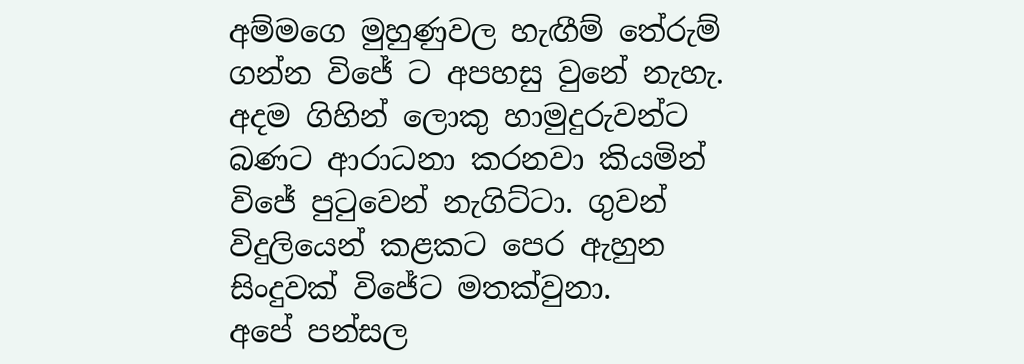අම්මගෙ මුහුණුවල හැඟීම් තේරුම් ගන්න විජේ ට අපහසු වුනේ නැහැ.
අදම ගිහින් ලොකු හාමුදුරුවන්ට බණට ආරාධනා කරනවා කියමින් විජේ පුටුවෙන් නැගිට්ටා. ගුවන් විදුලියෙන් කළකට පෙර ඇහුන සිංදුවක් විජේට මතක්වුනා.
අපේ පන්සල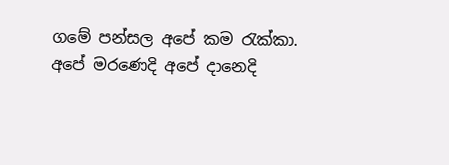ගමේ පන්සල අපේ කම රැක්කා.
අපේ මරණෙදි අපේ දානෙදි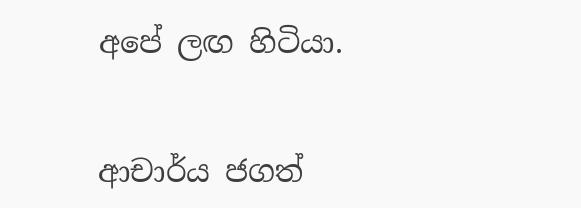අපේ ලඟ හිටියා.


ආචාර්ය ජගත්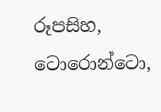රූපසිහ,  ටොරොන්ටො,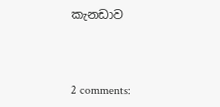කැනඩාව



2 comments: